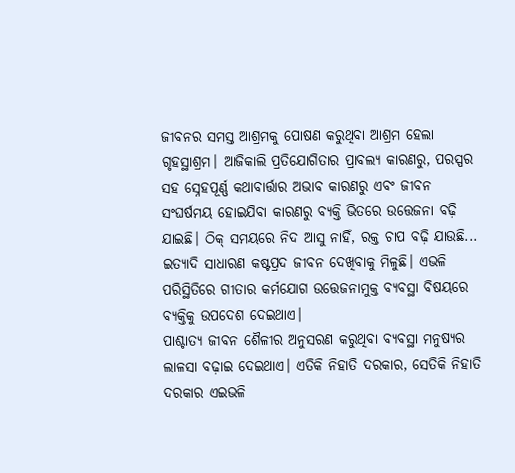ଜୀବନର ସମସ୍ତ ଆଶ୍ରମକୁ ପୋଷଣ କରୁଥିବା ଆଶ୍ରମ ହେଲା ଗୃହସ୍ଥାଶ୍ରମ। ଆଜିକାଲି ପ୍ରତିଯୋଗିତାର ପ୍ରାବଲ୍ୟ କାରଣରୁ, ପରସ୍ପର ସହ ସ୍ନେହପୂର୍ଣ୍ଣ କଥାବାର୍ତ୍ତାର ଅଭାବ କାରଣରୁ ଏବଂ ଜୀବନ ସଂଘର୍ଷମୟ ହୋଇଯିବା କାରଣରୁ ବ୍ୟକ୍ତି ଭିତରେ ଉତ୍ତେଜନା ବଢ଼ି ଯାଇଛି। ଠିକ୍ ସମୟରେ ନିଦ ଆସୁ ନାହିଁ, ରକ୍ତ ଚାପ ବଢ଼ି ଯାଉଛି... ଇତ୍ୟାଦି ସାଧାରଣ କଷ୍ଟପ୍ରଦ ଜୀବନ ଦେଖିବାକୁ ମିଳୁଛି। ଏଭଳି ପରିସ୍ଥିତିରେ ଗୀତାର କର୍ମଯୋଗ ଉତ୍ତେଜନାମୁକ୍ତ ବ୍ୟବସ୍ଥା ବିଷୟରେ ବ୍ୟକ୍ତିକୁ ଉପଦେଶ ଦେଇଥାଏ।
ପାଶ୍ଚାତ୍ୟ ଜୀବନ ଶୈଳୀର ଅନୁସରଣ କରୁଥିବା ବ୍ୟବସ୍ଥା ମନୁଷ୍ୟର ଲାଳସା ବଢ଼ାଇ ଦେଇଥାଏ। ଏତିକି ନିହାତି ଦରକାର, ସେତିକି ନିହାତି ଦରକାର ଏଇଭଳି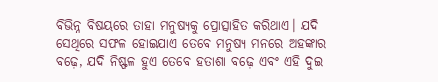ବିଭିନ୍ନ ବିଷୟରେ ତାହା ମନୁଷ୍ୟକୁ ପ୍ରୋତ୍ସାହିତ କରିଥାଏ। ଯଦି ସେଥିରେ ସଫଳ ହୋଇଯାଏ ତେବେ ମନୁଷ୍ୟ ମନରେ ଅହଙ୍କାର ବଢ଼େ, ଯଦି ନିଷ୍ଫଳ ହୁଏ ତେବେ ହତାଶା ବଢ଼େ ଏବଂ ଏହି ଦୁଇ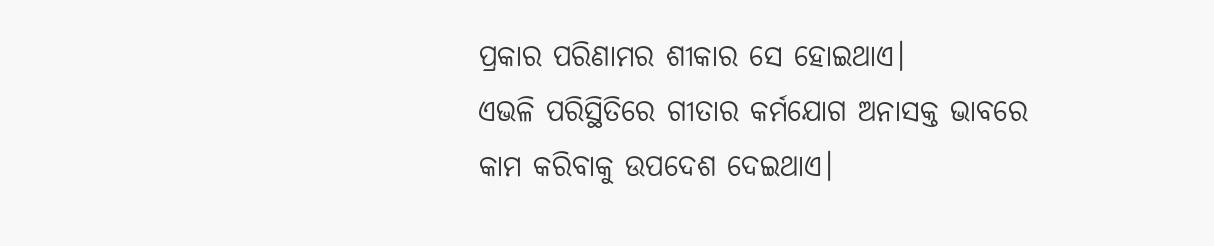ପ୍ରକାର ପରିଣାମର ଶୀକାର ସେ ହୋଇଥାଏ।
ଏଭଳି ପରିସ୍ଥିତିରେ ଗୀତାର କର୍ମଯୋଗ ଅନାସକ୍ତ ଭାବରେ କାମ କରିବାକୁ ଉପଦେଶ ଦେଇଥାଏ।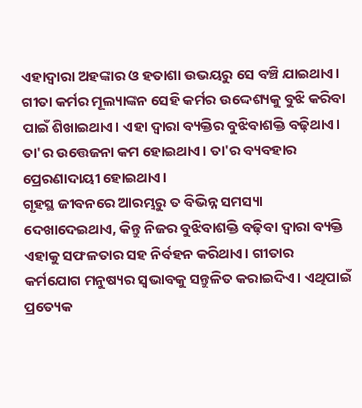ଏହାଦ୍ୱାରା ଅହଙ୍କାର ଓ ହତାଶା ଉଭୟରୁ ସେ ବଞ୍ଚି ଯାଇଥାଏ। ଗୀତା କର୍ମର ମୂଲ୍ୟାଙ୍କନ ସେହି କର୍ମର ଉଦ୍ଦେଶ୍ୟକୁ ବୁଝି କରିବା ପାଇଁ ଶିଖାଇଥାଏ। ଏହା ଦ୍ୱାରା ବ୍ୟକ୍ତିର ବୁଝିବାଶକ୍ତି ବଢ଼ିଥାଏ। ତା'ର ଉତ୍ତେଜନା କମ ହୋଇଥାଏ। ତା'ର ବ୍ୟବହାର ପ୍ରେରଣାଦାୟୀ ହୋଇଥାଏ।
ଗୃହସ୍ଥ ଜୀବନରେ ଆରମ୍ଭରୁ ତ ବିଭିନ୍ନ ସମସ୍ୟା ଦେଖାଦେଇଥାଏ, କିନ୍ତୁ ନିଜର ବୁଝିବାଶକ୍ତି ବଢ଼ିବା ଦ୍ୱାରା ବ୍ୟକ୍ତି ଏହାକୁ ସଫଳତାର ସହ ନିର୍ବହନ କରିଥାଏ। ଗୀତାର କର୍ମଯୋଗ ମନୁଷ୍ୟର ସ୍ୱଭାବକୁ ସନ୍ତୁଳିତ କରାଇଦିଏ। ଏଥିପାଇଁ ପ୍ରତ୍ୟେକ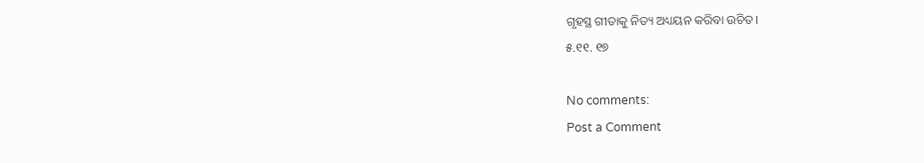ଗୃହସ୍ଥ ଗୀତାକୁ ନିତ୍ୟ ଅଧ୍ୟୟନ କରିବା ଉଚିତ।
୫.୧୧. ୧୭

No comments:
Post a Comment